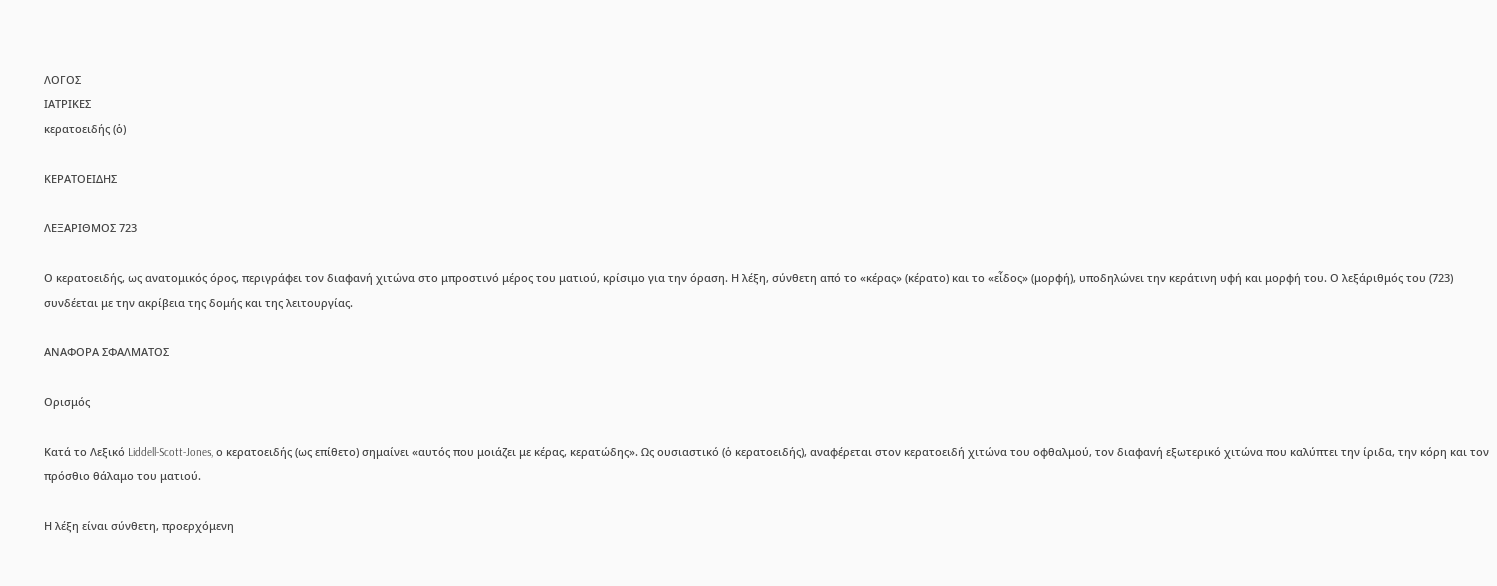ΛΟΓΟΣ
ΙΑΤΡΙΚΕΣ
κερατοειδής (ὁ)

ΚΕΡΑΤΟΕΙΔΗΣ

ΛΕΞΑΡΙΘΜΟΣ 723

Ο κερατοειδής, ως ανατομικός όρος, περιγράφει τον διαφανή χιτώνα στο μπροστινό μέρος του ματιού, κρίσιμο για την όραση. Η λέξη, σύνθετη από το «κέρας» (κέρατο) και το «εἶδος» (μορφή), υποδηλώνει την κεράτινη υφή και μορφή του. Ο λεξάριθμός του (723) συνδέεται με την ακρίβεια της δομής και της λειτουργίας.

ΑΝΑΦΟΡΑ ΣΦΑΛΜΑΤΟΣ

Ορισμός

Κατά το Λεξικό Liddell-Scott-Jones, ο κερατοειδής (ως επίθετο) σημαίνει «αυτός που μοιάζει με κέρας, κερατώδης». Ως ουσιαστικό (ὁ κερατοειδής), αναφέρεται στον κερατοειδή χιτώνα του οφθαλμού, τον διαφανή εξωτερικό χιτώνα που καλύπτει την ίριδα, την κόρη και τον πρόσθιο θάλαμο του ματιού.

Η λέξη είναι σύνθετη, προερχόμενη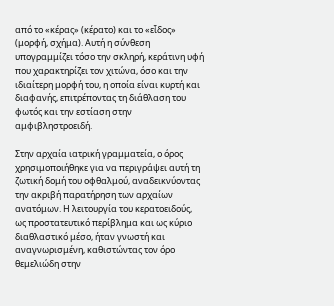από το «κέρας» (κέρατο) και το «εἶδος» (μορφή, σχήμα). Αυτή η σύνθεση υπογραμμίζει τόσο την σκληρή, κεράτινη υφή που χαρακτηρίζει τον χιτώνα, όσο και την ιδιαίτερη μορφή του, η οποία είναι κυρτή και διαφανής, επιτρέποντας τη διάθλαση του φωτός και την εστίαση στην αμφιβληστροειδή.

Στην αρχαία ιατρική γραμματεία, ο όρος χρησιμοποιήθηκε για να περιγράψει αυτή τη ζωτική δομή του οφθαλμού, αναδεικνύοντας την ακριβή παρατήρηση των αρχαίων ανατόμων. Η λειτουργία του κερατοειδούς, ως προστατευτικό περίβλημα και ως κύριο διαθλαστικό μέσο, ήταν γνωστή και αναγνωρισμένη, καθιστώντας τον όρο θεμελιώδη στην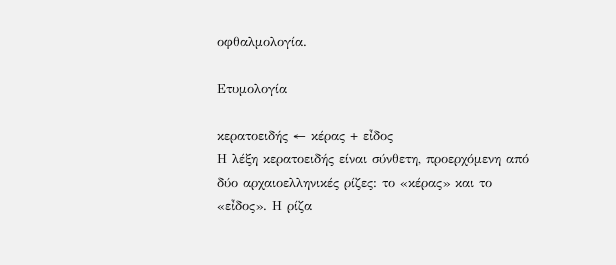οφθαλμολογία.

Ετυμολογία

κερατοειδής ← κέρας + εἶδος
Η λέξη κερατοειδής είναι σύνθετη, προερχόμενη από δύο αρχαιοελληνικές ρίζες: το «κέρας» και το «εἶδος». Η ρίζα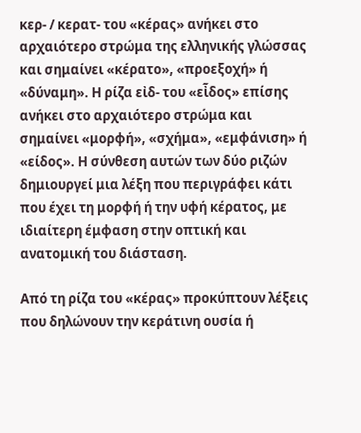κερ- / κερατ- του «κέρας» ανήκει στο αρχαιότερο στρώμα της ελληνικής γλώσσας και σημαίνει «κέρατο», «προεξοχή» ή «δύναμη». Η ρίζα εἰδ- του «εἶδος» επίσης ανήκει στο αρχαιότερο στρώμα και σημαίνει «μορφή», «σχήμα», «εμφάνιση» ή «είδος». Η σύνθεση αυτών των δύο ριζών δημιουργεί μια λέξη που περιγράφει κάτι που έχει τη μορφή ή την υφή κέρατος, με ιδιαίτερη έμφαση στην οπτική και ανατομική του διάσταση.

Από τη ρίζα του «κέρας» προκύπτουν λέξεις που δηλώνουν την κεράτινη ουσία ή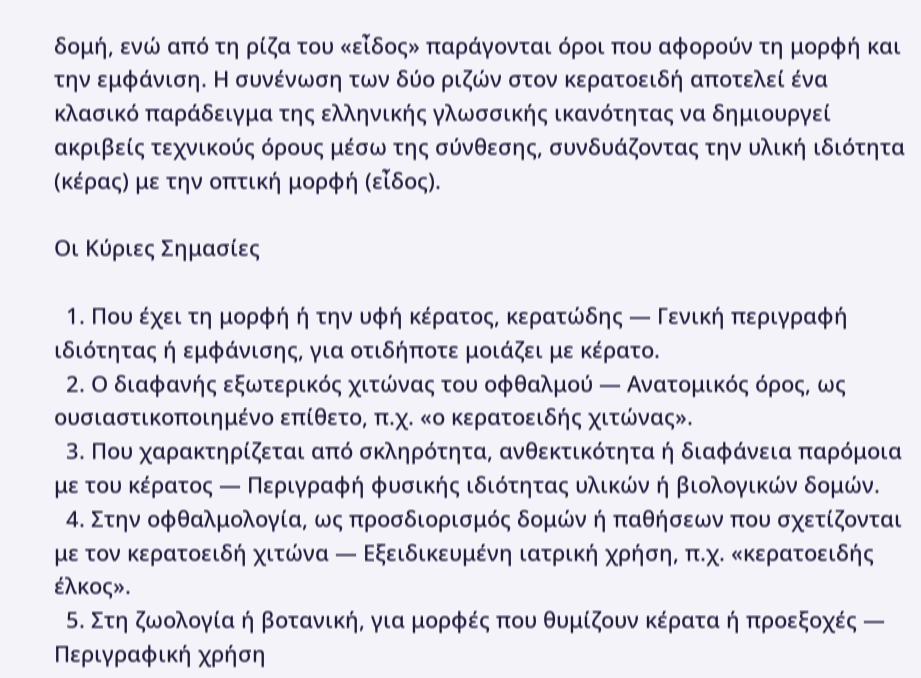δομή, ενώ από τη ρίζα του «εἶδος» παράγονται όροι που αφορούν τη μορφή και την εμφάνιση. Η συνένωση των δύο ριζών στον κερατοειδή αποτελεί ένα κλασικό παράδειγμα της ελληνικής γλωσσικής ικανότητας να δημιουργεί ακριβείς τεχνικούς όρους μέσω της σύνθεσης, συνδυάζοντας την υλική ιδιότητα (κέρας) με την οπτική μορφή (εἶδος).

Οι Κύριες Σημασίες

  1. Που έχει τη μορφή ή την υφή κέρατος, κερατώδης — Γενική περιγραφή ιδιότητας ή εμφάνισης, για οτιδήποτε μοιάζει με κέρατο.
  2. Ο διαφανής εξωτερικός χιτώνας του οφθαλμού — Ανατομικός όρος, ως ουσιαστικοποιημένο επίθετο, π.χ. «ο κερατοειδής χιτώνας».
  3. Που χαρακτηρίζεται από σκληρότητα, ανθεκτικότητα ή διαφάνεια παρόμοια με του κέρατος — Περιγραφή φυσικής ιδιότητας υλικών ή βιολογικών δομών.
  4. Στην οφθαλμολογία, ως προσδιορισμός δομών ή παθήσεων που σχετίζονται με τον κερατοειδή χιτώνα — Εξειδικευμένη ιατρική χρήση, π.χ. «κερατοειδής έλκος».
  5. Στη ζωολογία ή βοτανική, για μορφές που θυμίζουν κέρατα ή προεξοχές — Περιγραφική χρήση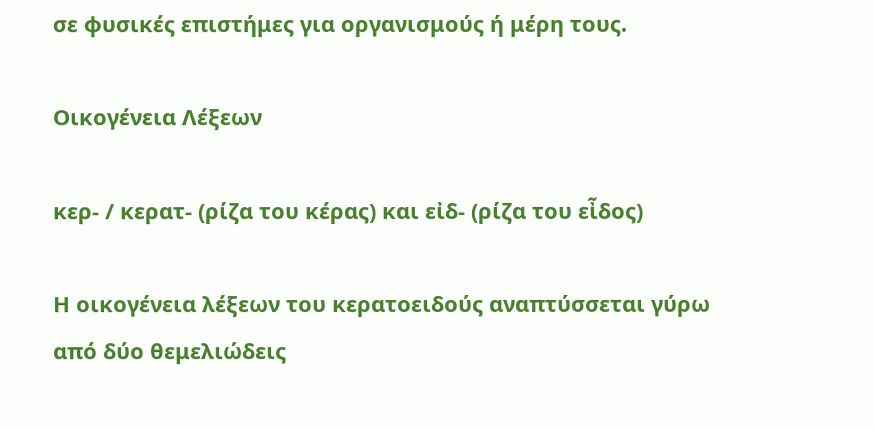σε φυσικές επιστήμες για οργανισμούς ή μέρη τους.

Οικογένεια Λέξεων

κερ- / κερατ- (ρίζα του κέρας) και εἰδ- (ρίζα του εἶδος)

Η οικογένεια λέξεων του κερατοειδούς αναπτύσσεται γύρω από δύο θεμελιώδεις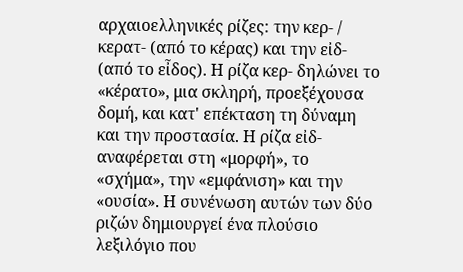αρχαιοελληνικές ρίζες: την κερ- / κερατ- (από το κέρας) και την εἰδ- (από το εἶδος). Η ρίζα κερ- δηλώνει το «κέρατο», μια σκληρή, προεξέχουσα δομή, και κατ' επέκταση τη δύναμη και την προστασία. Η ρίζα εἰδ- αναφέρεται στη «μορφή», το «σχήμα», την «εμφάνιση» και την «ουσία». Η συνένωση αυτών των δύο ριζών δημιουργεί ένα πλούσιο λεξιλόγιο που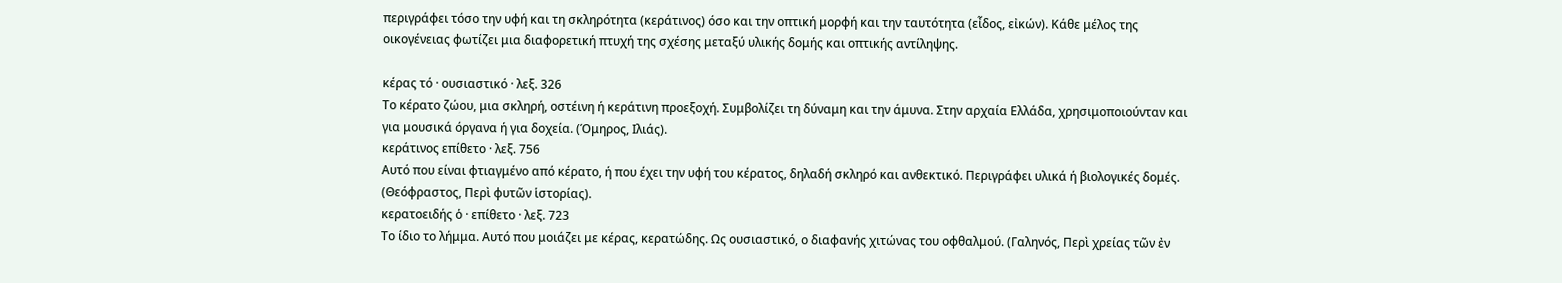περιγράφει τόσο την υφή και τη σκληρότητα (κεράτινος) όσο και την οπτική μορφή και την ταυτότητα (εἶδος, εἰκών). Κάθε μέλος της οικογένειας φωτίζει μια διαφορετική πτυχή της σχέσης μεταξύ υλικής δομής και οπτικής αντίληψης.

κέρας τό · ουσιαστικό · λεξ. 326
Το κέρατο ζώου, μια σκληρή, οστέινη ή κεράτινη προεξοχή. Συμβολίζει τη δύναμη και την άμυνα. Στην αρχαία Ελλάδα, χρησιμοποιούνταν και για μουσικά όργανα ή για δοχεία. (Όμηρος, Ιλιάς).
κεράτινος επίθετο · λεξ. 756
Αυτό που είναι φτιαγμένο από κέρατο, ή που έχει την υφή του κέρατος, δηλαδή σκληρό και ανθεκτικό. Περιγράφει υλικά ή βιολογικές δομές. (Θεόφραστος, Περὶ φυτῶν ἱστορίας).
κερατοειδής ὁ · επίθετο · λεξ. 723
Το ίδιο το λήμμα. Αυτό που μοιάζει με κέρας, κερατώδης. Ως ουσιαστικό, ο διαφανής χιτώνας του οφθαλμού. (Γαληνός, Περὶ χρείας τῶν ἐν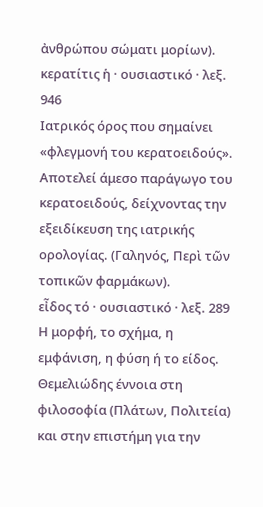ἀνθρώπου σώματι μορίων).
κερατίτις ἡ · ουσιαστικό · λεξ. 946
Ιατρικός όρος που σημαίνει «φλεγμονή του κερατοειδούς». Αποτελεί άμεσο παράγωγο του κερατοειδούς, δείχνοντας την εξειδίκευση της ιατρικής ορολογίας. (Γαληνός, Περὶ τῶν τοπικῶν φαρμάκων).
εἶδος τό · ουσιαστικό · λεξ. 289
Η μορφή, το σχήμα, η εμφάνιση, η φύση ή το είδος. Θεμελιώδης έννοια στη φιλοσοφία (Πλάτων, Πολιτεία) και στην επιστήμη για την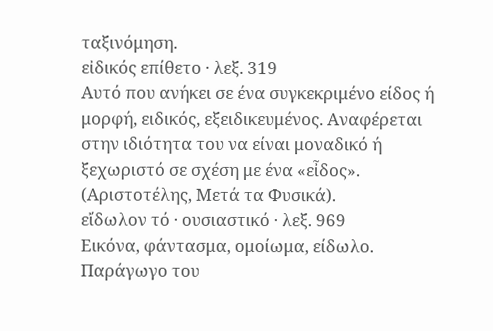ταξινόμηση.
εἰδικός επίθετο · λεξ. 319
Αυτό που ανήκει σε ένα συγκεκριμένο είδος ή μορφή, ειδικός, εξειδικευμένος. Αναφέρεται στην ιδιότητα του να είναι μοναδικό ή ξεχωριστό σε σχέση με ένα «εἶδος». (Αριστοτέλης, Μετά τα Φυσικά).
εἴδωλον τό · ουσιαστικό · λεξ. 969
Εικόνα, φάντασμα, ομοίωμα, είδωλο. Παράγωγο του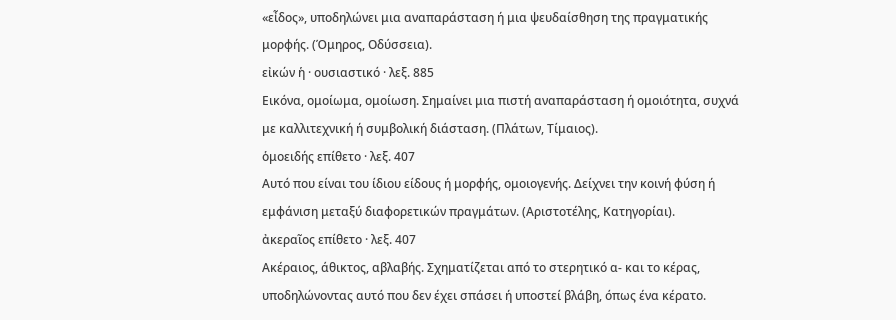«εἶδος», υποδηλώνει μια αναπαράσταση ή μια ψευδαίσθηση της πραγματικής μορφής. (Όμηρος, Οδύσσεια).
εἰκών ἡ · ουσιαστικό · λεξ. 885
Εικόνα, ομοίωμα, ομοίωση. Σημαίνει μια πιστή αναπαράσταση ή ομοιότητα, συχνά με καλλιτεχνική ή συμβολική διάσταση. (Πλάτων, Τίμαιος).
ὁμοειδής επίθετο · λεξ. 407
Αυτό που είναι του ίδιου είδους ή μορφής, ομοιογενής. Δείχνει την κοινή φύση ή εμφάνιση μεταξύ διαφορετικών πραγμάτων. (Αριστοτέλης, Κατηγορίαι).
ἀκεραῖος επίθετο · λεξ. 407
Ακέραιος, άθικτος, αβλαβής. Σχηματίζεται από το στερητικό α- και το κέρας, υποδηλώνοντας αυτό που δεν έχει σπάσει ή υποστεί βλάβη, όπως ένα κέρατο.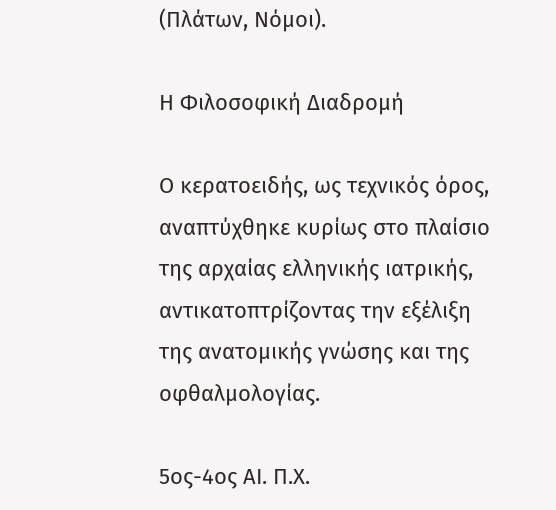(Πλάτων, Νόμοι).

Η Φιλοσοφική Διαδρομή

Ο κερατοειδής, ως τεχνικός όρος, αναπτύχθηκε κυρίως στο πλαίσιο της αρχαίας ελληνικής ιατρικής, αντικατοπτρίζοντας την εξέλιξη της ανατομικής γνώσης και της οφθαλμολογίας.

5ος-4ος ΑΙ. Π.Χ.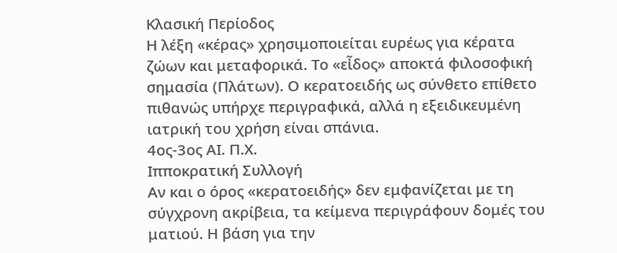Κλασική Περίοδος
Η λέξη «κέρας» χρησιμοποιείται ευρέως για κέρατα ζώων και μεταφορικά. Το «εἶδος» αποκτά φιλοσοφική σημασία (Πλάτων). Ο κερατοειδής ως σύνθετο επίθετο πιθανώς υπήρχε περιγραφικά, αλλά η εξειδικευμένη ιατρική του χρήση είναι σπάνια.
4ος-3ος ΑΙ. Π.Χ.
Ιπποκρατική Συλλογή
Αν και ο όρος «κερατοειδής» δεν εμφανίζεται με τη σύγχρονη ακρίβεια, τα κείμενα περιγράφουν δομές του ματιού. Η βάση για την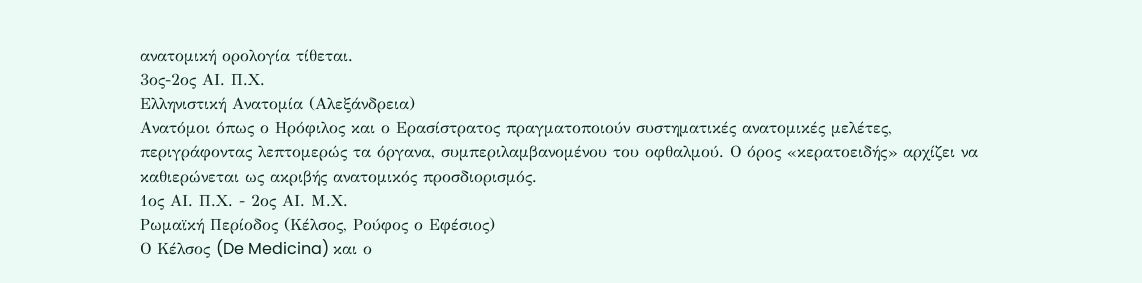ανατομική ορολογία τίθεται.
3ος-2ος ΑΙ. Π.Χ.
Ελληνιστική Ανατομία (Αλεξάνδρεια)
Ανατόμοι όπως ο Ηρόφιλος και ο Ερασίστρατος πραγματοποιούν συστηματικές ανατομικές μελέτες, περιγράφοντας λεπτομερώς τα όργανα, συμπεριλαμβανομένου του οφθαλμού. Ο όρος «κερατοειδής» αρχίζει να καθιερώνεται ως ακριβής ανατομικός προσδιορισμός.
1ος ΑΙ. Π.Χ. - 2ος ΑΙ. Μ.Χ.
Ρωμαϊκή Περίοδος (Κέλσος, Ρούφος ο Εφέσιος)
Ο Κέλσος (De Medicina) και ο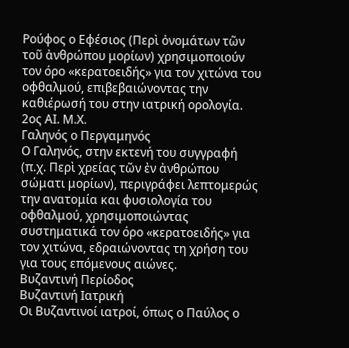Ρούφος ο Εφέσιος (Περὶ ὀνομάτων τῶν τοῦ ἀνθρώπου μορίων) χρησιμοποιούν τον όρο «κερατοειδής» για τον χιτώνα του οφθαλμού, επιβεβαιώνοντας την καθιέρωσή του στην ιατρική ορολογία.
2ος ΑΙ. Μ.Χ.
Γαληνός ο Περγαμηνός
Ο Γαληνός, στην εκτενή του συγγραφή (π.χ. Περὶ χρείας τῶν ἐν ἀνθρώπου σώματι μορίων), περιγράφει λεπτομερώς την ανατομία και φυσιολογία του οφθαλμού, χρησιμοποιώντας συστηματικά τον όρο «κερατοειδής» για τον χιτώνα, εδραιώνοντας τη χρήση του για τους επόμενους αιώνες.
Βυζαντινή Περίοδος
Βυζαντινή Ιατρική
Οι Βυζαντινοί ιατροί, όπως ο Παύλος ο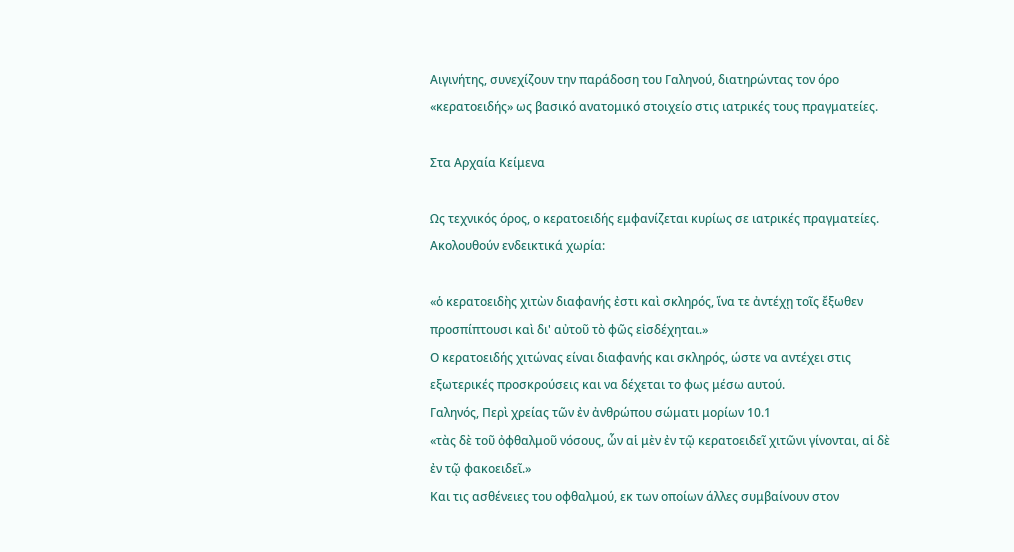Αιγινήτης, συνεχίζουν την παράδοση του Γαληνού, διατηρώντας τον όρο «κερατοειδής» ως βασικό ανατομικό στοιχείο στις ιατρικές τους πραγματείες.

Στα Αρχαία Κείμενα

Ως τεχνικός όρος, ο κερατοειδής εμφανίζεται κυρίως σε ιατρικές πραγματείες. Ακολουθούν ενδεικτικά χωρία:

«ὁ κερατοειδὴς χιτὼν διαφανής ἐστι καὶ σκληρός, ἵνα τε ἀντέχῃ τοῖς ἔξωθεν προσπίπτουσι καὶ δι' αὐτοῦ τὸ φῶς εἰσδέχηται.»
Ο κερατοειδής χιτώνας είναι διαφανής και σκληρός, ώστε να αντέχει στις εξωτερικές προσκρούσεις και να δέχεται το φως μέσω αυτού.
Γαληνός, Περὶ χρείας τῶν ἐν ἀνθρώπου σώματι μορίων 10.1
«τὰς δὲ τοῦ ὀφθαλμοῦ νόσους, ὧν αἱ μὲν ἐν τῷ κερατοειδεῖ χιτῶνι γίνονται, αἱ δὲ ἐν τῷ φακοειδεῖ.»
Και τις ασθένειες του οφθαλμού, εκ των οποίων άλλες συμβαίνουν στον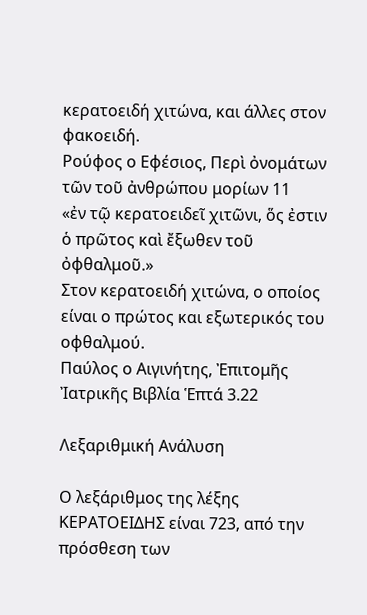κερατοειδή χιτώνα, και άλλες στον φακοειδή.
Ρούφος ο Εφέσιος, Περὶ ὀνομάτων τῶν τοῦ ἀνθρώπου μορίων 11
«ἐν τῷ κερατοειδεῖ χιτῶνι, ὅς ἐστιν ὁ πρῶτος καὶ ἔξωθεν τοῦ ὀφθαλμοῦ.»
Στον κερατοειδή χιτώνα, ο οποίος είναι ο πρώτος και εξωτερικός του οφθαλμού.
Παύλος ο Αιγινήτης, Ἐπιτομῆς Ἰατρικῆς Βιβλία Ἑπτά 3.22

Λεξαριθμική Ανάλυση

Ο λεξάριθμος της λέξης ΚΕΡΑΤΟΕΙΔΗΣ είναι 723, από την πρόσθεση των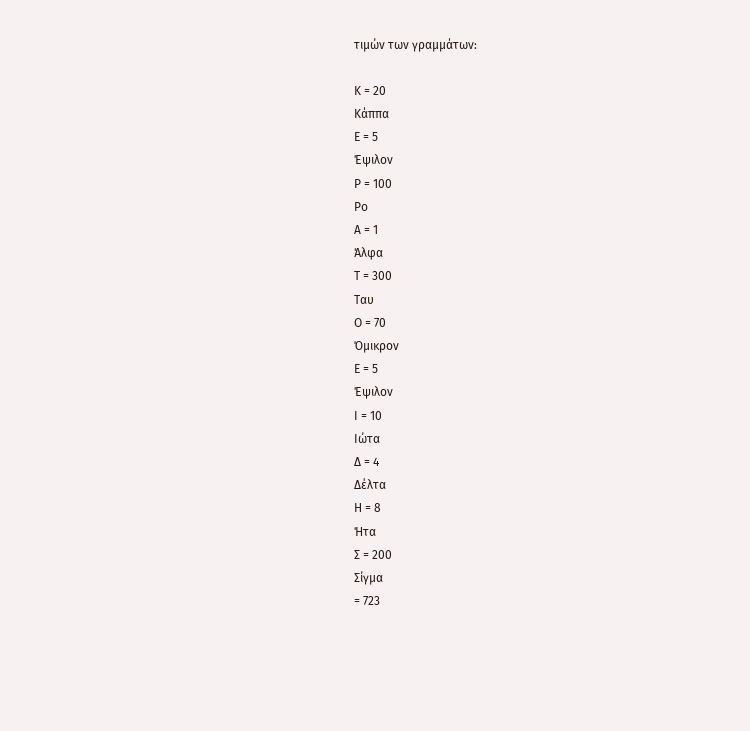τιμών των γραμμάτων:

Κ = 20
Κάππα
Ε = 5
Έψιλον
Ρ = 100
Ρο
Α = 1
Άλφα
Τ = 300
Ταυ
Ο = 70
Όμικρον
Ε = 5
Έψιλον
Ι = 10
Ιώτα
Δ = 4
Δέλτα
Η = 8
Ήτα
Σ = 200
Σίγμα
= 723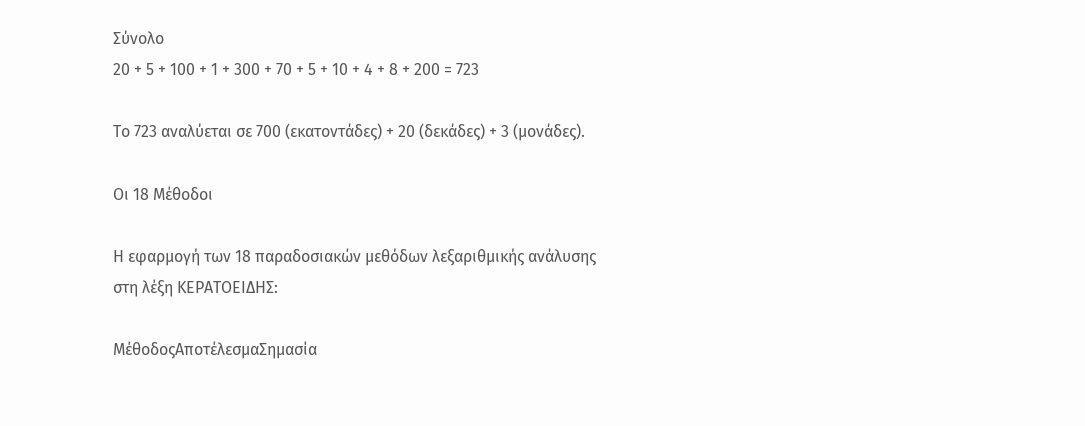Σύνολο
20 + 5 + 100 + 1 + 300 + 70 + 5 + 10 + 4 + 8 + 200 = 723

Το 723 αναλύεται σε 700 (εκατοντάδες) + 20 (δεκάδες) + 3 (μονάδες).

Οι 18 Μέθοδοι

Η εφαρμογή των 18 παραδοσιακών μεθόδων λεξαριθμικής ανάλυσης στη λέξη ΚΕΡΑΤΟΕΙΔΗΣ:

ΜέθοδοςΑποτέλεσμαΣημασία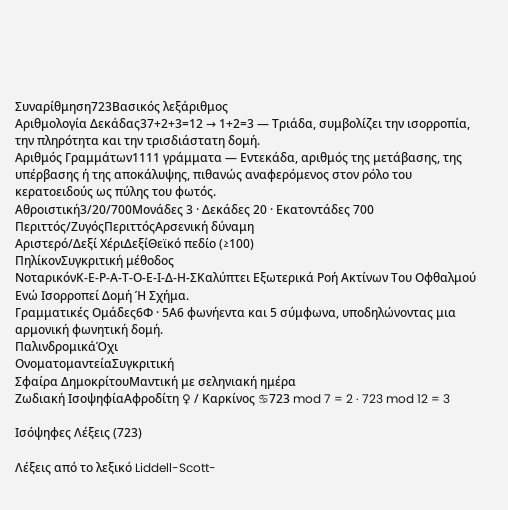Συναρίθμηση723Βασικός λεξάριθμος
Αριθμολογία Δεκάδας37+2+3=12 → 1+2=3 — Τριάδα, συμβολίζει την ισορροπία, την πληρότητα και την τρισδιάστατη δομή.
Αριθμός Γραμμάτων1111 γράμματα — Εντεκάδα, αριθμός της μετάβασης, της υπέρβασης ή της αποκάλυψης, πιθανώς αναφερόμενος στον ρόλο του κερατοειδούς ως πύλης του φωτός.
Αθροιστική3/20/700Μονάδες 3 · Δεκάδες 20 · Εκατοντάδες 700
Περιττός/ΖυγόςΠεριττόςΑρσενική δύναμη
Αριστερό/Δεξί ΧέριΔεξίΘεϊκό πεδίο (≥100)
ΠηλίκονΣυγκριτική μέθοδος
ΝοταρικόνΚ-Ε-Ρ-Α-Τ-Ο-Ε-Ι-Δ-Η-ΣΚαλύπτει Εξωτερικά Ροή Ακτίνων Του Οφθαλμού Ενώ Ισορροπεί Δομή Ή Σχήμα.
Γραμματικές Ομάδες6Φ · 5Α6 φωνήεντα και 5 σύμφωνα, υποδηλώνοντας μια αρμονική φωνητική δομή.
ΠαλινδρομικάΌχι
ΟνοματομαντείαΣυγκριτική
Σφαίρα ΔημοκρίτουΜαντική με σεληνιακή ημέρα
Ζωδιακή ΙσοψηφίαΑφροδίτη ♀ / Καρκίνος ♋723 mod 7 = 2 · 723 mod 12 = 3

Ισόψηφες Λέξεις (723)

Λέξεις από το λεξικό Liddell-Scott-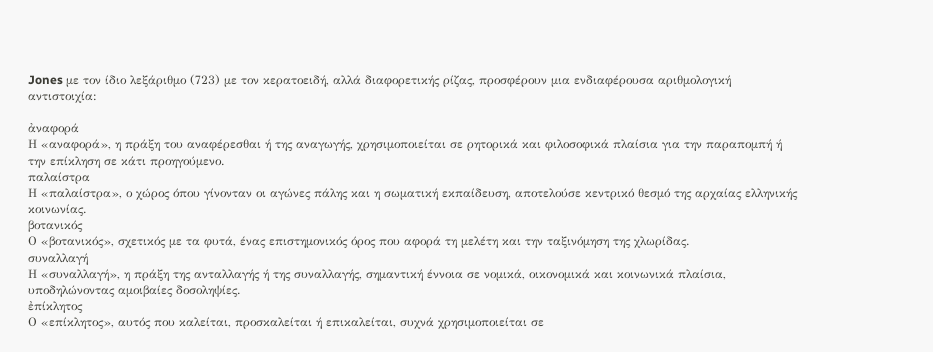Jones με τον ίδιο λεξάριθμο (723) με τον κερατοειδή, αλλά διαφορετικής ρίζας, προσφέρουν μια ενδιαφέρουσα αριθμολογική αντιστοιχία:

ἀναφορά
Η «αναφορά», η πράξη του αναφέρεσθαι ή της αναγωγής, χρησιμοποιείται σε ρητορικά και φιλοσοφικά πλαίσια για την παραπομπή ή την επίκληση σε κάτι προηγούμενο.
παλαίστρα
Η «παλαίστρα», ο χώρος όπου γίνονταν οι αγώνες πάλης και η σωματική εκπαίδευση, αποτελούσε κεντρικό θεσμό της αρχαίας ελληνικής κοινωνίας.
βοτανικός
Ο «βοτανικός», σχετικός με τα φυτά, ένας επιστημονικός όρος που αφορά τη μελέτη και την ταξινόμηση της χλωρίδας.
συναλλαγή
Η «συναλλαγή», η πράξη της ανταλλαγής ή της συναλλαγής, σημαντική έννοια σε νομικά, οικονομικά και κοινωνικά πλαίσια, υποδηλώνοντας αμοιβαίες δοσοληψίες.
ἐπίκλητος
Ο «επίκλητος», αυτός που καλείται, προσκαλείται ή επικαλείται, συχνά χρησιμοποιείται σε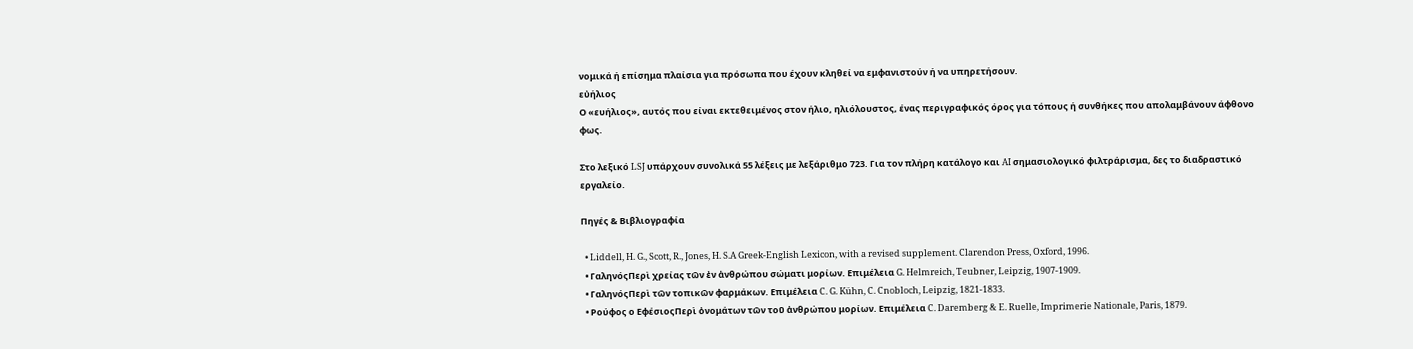νομικά ή επίσημα πλαίσια για πρόσωπα που έχουν κληθεί να εμφανιστούν ή να υπηρετήσουν.
εὐήλιος
Ο «ευήλιος», αυτός που είναι εκτεθειμένος στον ήλιο, ηλιόλουστος, ένας περιγραφικός όρος για τόπους ή συνθήκες που απολαμβάνουν άφθονο φως.

Στο λεξικό LSJ υπάρχουν συνολικά 55 λέξεις με λεξάριθμο 723. Για τον πλήρη κατάλογο και AI σημασιολογικό φιλτράρισμα, δες το διαδραστικό εργαλείο.

Πηγές & Βιβλιογραφία

  • Liddell, H. G., Scott, R., Jones, H. S.A Greek-English Lexicon, with a revised supplement. Clarendon Press, Oxford, 1996.
  • ΓαληνόςΠερὶ χρείας τῶν ἐν ἀνθρώπου σώματι μορίων. Επιμέλεια G. Helmreich, Teubner, Leipzig, 1907-1909.
  • ΓαληνόςΠερὶ τῶν τοπικῶν φαρμάκων. Επιμέλεια C. G. Kühn, C. Cnobloch, Leipzig, 1821-1833.
  • Ρούφος ο ΕφέσιοςΠερὶ ὀνομάτων τῶν τοῦ ἀνθρώπου μορίων. Επιμέλεια C. Daremberg & E. Ruelle, Imprimerie Nationale, Paris, 1879.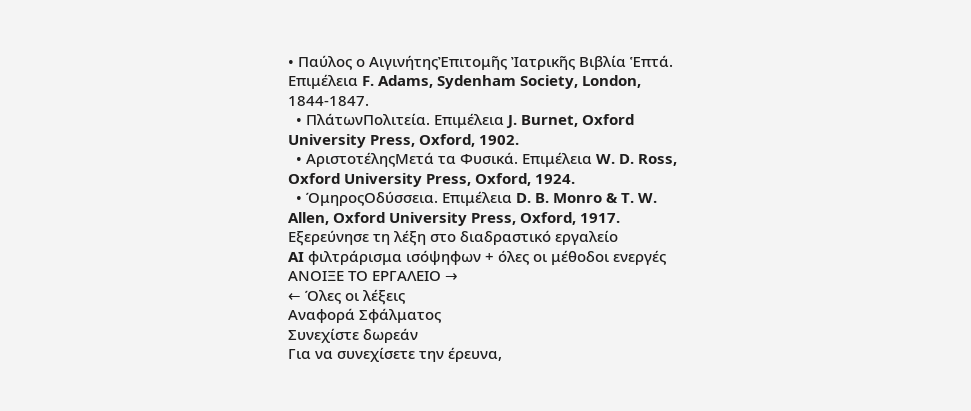• Παύλος ο ΑιγινήτηςἘπιτομῆς Ἰατρικῆς Βιβλία Ἑπτά. Επιμέλεια F. Adams, Sydenham Society, London, 1844-1847.
  • ΠλάτωνΠολιτεία. Επιμέλεια J. Burnet, Oxford University Press, Oxford, 1902.
  • ΑριστοτέληςΜετά τα Φυσικά. Επιμέλεια W. D. Ross, Oxford University Press, Oxford, 1924.
  • ΌμηροςΟδύσσεια. Επιμέλεια D. B. Monro & T. W. Allen, Oxford University Press, Oxford, 1917.
Εξερεύνησε τη λέξη στο διαδραστικό εργαλείο
AI φιλτράρισμα ισόψηφων + όλες οι μέθοδοι ενεργές
ΑΝΟΙΞΕ ΤΟ ΕΡΓΑΛΕΙΟ →
← Όλες οι λέξεις
Αναφορά Σφάλματος
Συνεχίστε δωρεάν
Για να συνεχίσετε την έρευνα,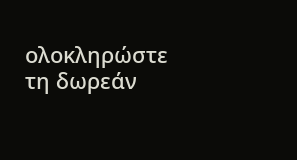ολοκληρώστε τη δωρεάν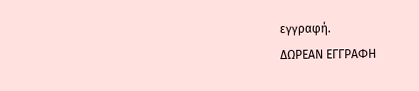εγγραφή.
ΔΩΡΕΑΝ ΕΓΓΡΑΦΗ